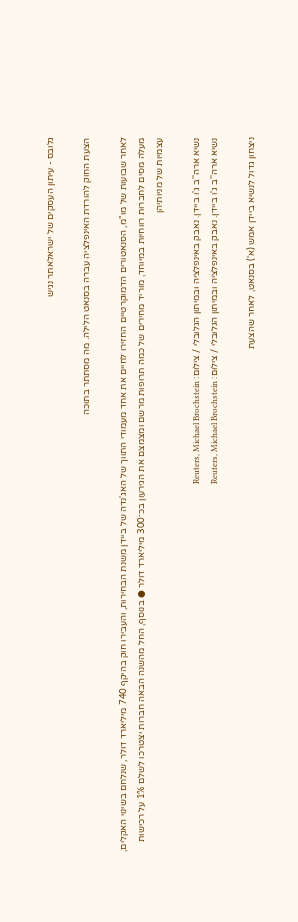גלובס - עיתון העסקים של ישראלאתר נגיש

הצעת החוק להורדת האינפלציה עברה בסנאט הלילה. מה מסתתר בתוכה

לאחר שבועות של מו"מ, הסנאטורים הדמוקרטיים החזירו לחיים את אחד מעמודי התווך של האג'נדה של ביידן משנת הבחירות, והעבירו חוק בהיקף 740 מיליארד דולר, שנלחם בשינוי האקלים, מעלה מסים לחברות רווחיות במיוחד, מוריד מחירים של כמה תרופות מרשם ומצמצם את הגירעון בכ־300 מיליארד דולר ● בנוסף, החל מהשנה הבאה חברות יצטרכו לשלם 1% על רכישות עצמיות של מניותיהן

נשיא ארה''ב ג'ו ביידן. נאבק באינפלציה ובמיתון הגלובלי / צילום: Reuters, Michael Brochstein
נשיא ארה''ב ג'ו ביידן. נאבק באינפלציה ובמיתון הגלובלי / צילום: Reuters, Michael Brochstein

ניצחון גדול לנשיא ביידן אמש (א') בסנאט, לאחר שהצעת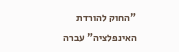"החוק להורדת האינפלציה" עברה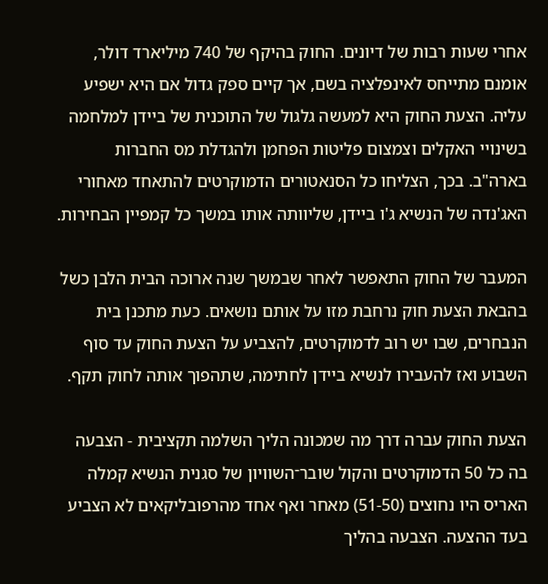אחרי שעות רבות של דיונים. החוק בהיקף של 740 מיליארד דולר, אומנם מתייחס לאינפלציה בשם, אך קיים ספק גדול אם היא ישפיע עליה. הצעת החוק היא למעשה גלגול של התוכנית של ביידן למלחמה בשינויי האקלים וצמצום פליטות הפחמן ולהגדלת מס החברות בארה"ב. בכך, הצליחו כל הסנאטורים הדמוקרטים להתאחד מאחורי האג'נדה של הנשיא ג'ו ביידן, שליוותה אותו במשך כל קמפיין הבחירות.

המעבר של החוק התאפשר לאחר שבמשך שנה ארוכה הבית הלבן כשל בהבאת הצעת חוק נרחבת מזו על אותם נושאים. כעת מתכנן בית הנבחרים, שבו יש רוב לדמוקרטים, להצביע על הצעת החוק עד סוף השבוע ואז להעבירו לנשיא ביידן לחתימה, שתהפוך אותה לחוק תקף.

הצעת החוק עברה דרך מה שמכונה הליך השלמה תקציבית - הצבעה בה כל 50 הדמוקרטים והקול שובר־השוויון של סגנית הנשיא קמלה האריס היו נחוצים (51-50) מאחר ואף אחד מהרפובליקאים לא הצביע בעד ההצעה. הצבעה בהליך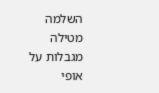השלמה מטילה מגבלות על אופי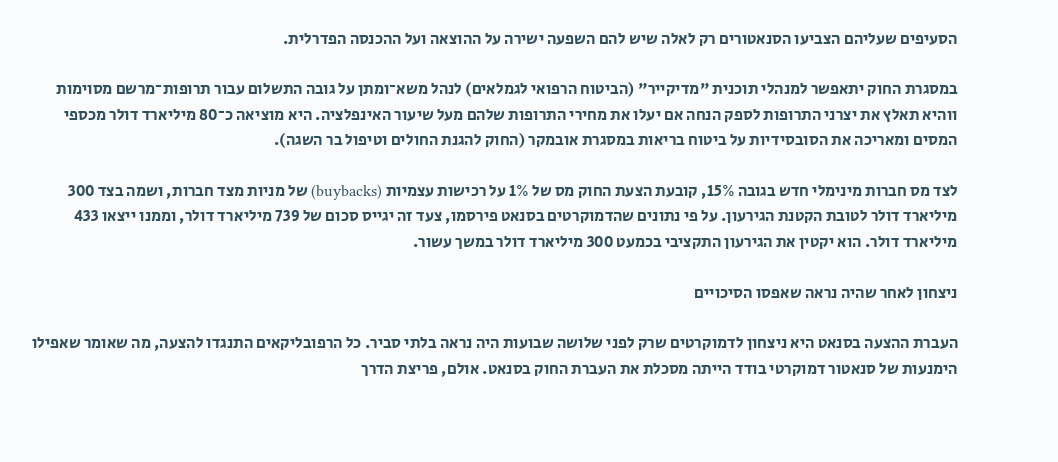הסעיפים שעליהם הצביעו הסנאטורים רק לאלה שיש להם השפעה ישירה על ההוצאה ועל ההכנסה הפדרלית.

במסגרת החוק יתאפשר למנהלי תוכנית "מדיקייר" (הביטוח הרפואי לגמלאים) לנהל משא־ומתן על גובה התשלום עבור תרופות־מרשם מסוימות ווהיא תאלץ את יצרני התרופות לספק הנחה אם יעלו את מחירי התרופות שלהם מעל שיעור האינפלציה. היא מוציאה כ־80 מיליארד דולר מכספי המסים ומאריכה את הסובסידיות על ביטוח בריאות במסגרת אובמקר (החוק להגנת החולים וטיפול בר השגה).

לצד מס חברות מינימלי חדש בגובה 15%, קובעת הצעת החוק מס של 1% על רכישות עצמיות (buybacks) של מניות מצד חברות, ושמה בצד 300 מיליארד דולר לטובת הקטנת הגירעון. על פי נתונים שהדמוקרטים בסנאט פירסמו, צעד זה יגייס סכום של 739 מיליארד דולר, וממנו ייצאו 433 מיליארד דולר. הוא יקטין את הגירעון התקציבי בכמעט 300 מיליארד דולר במשך עשור.

ניצחון לאחר שהיה נראה שאפסו הסיכויים

העברת ההצעה בסנאט היא ניצחון לדמוקרטים שרק לפני שלושה שבועות היה נראה בלתי סביר. כל הרפובליקאים התנגדו להצעה, מה שאומר שאפילו הימנעות של סנאטור דמוקרטי בודד הייתה מסכלת את העברת החוק בסנאט. אולם, פריצת הדרך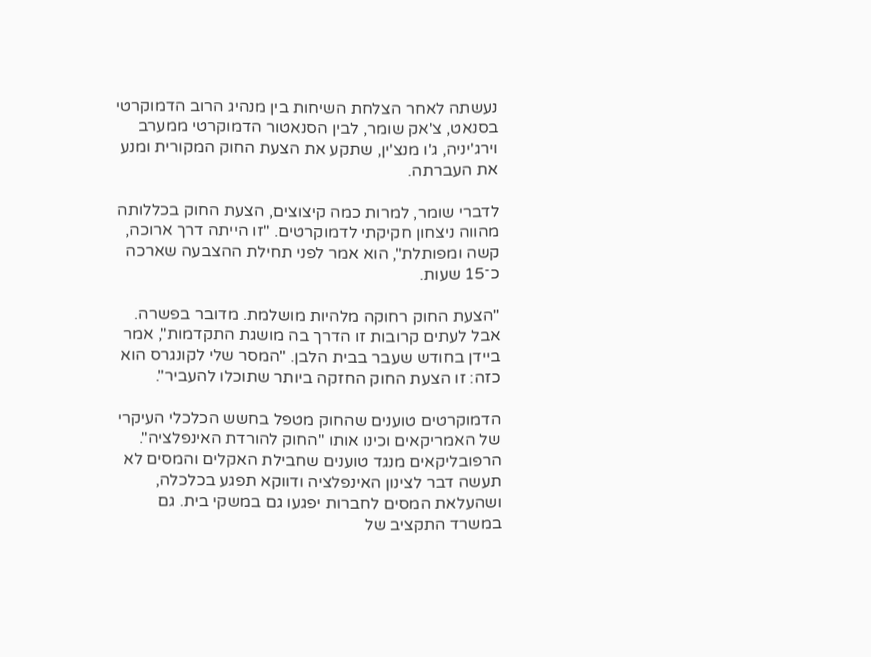נעשתה לאחר הצלחת השיחות בין מנהיג הרוב הדמוקרטי בסנאט, צ'אק שומר, לבין הסנאטור הדמוקרטי ממערב וירג'יניה, ג'ו מנצ'ין, שתקע את הצעת החוק המקורית ומנע את העברתה.

לדברי שומר, למרות כמה קיצוצים, הצעת החוק בכללותה מהווה ניצחון חקיקתי לדמוקרטים. "זו הייתה דרך ארוכה, קשה ומפותלת", הוא אמר לפני תחילת ההצבעה שארכה כ־15 שעות.

"הצעת החוק רחוקה מלהיות מושלמת. מדובר בפשרה. אבל לעתים קרובות זו הדרך בה מושגת התקדמות", אמר ביידן בחודש שעבר בבית הלבן. "המסר שלי לקונגרס הוא כזה: זו הצעת החוק החזקה ביותר שתוכלו להעביר".

הדמוקרטים טוענים שהחוק מטפל בחשש הכלכלי העיקרי של האמריקאים וכינו אותו "החוק להורדת האינפלציה". הרפובליקאים מנגד טוענים שחבילת האקלים והמסים לא תעשה דבר לצינון האינפלציה ודווקא תפגע בכלכלה, ושהעלאת המסים לחברות יפגעו גם במשקי בית. גם במשרד התקציב של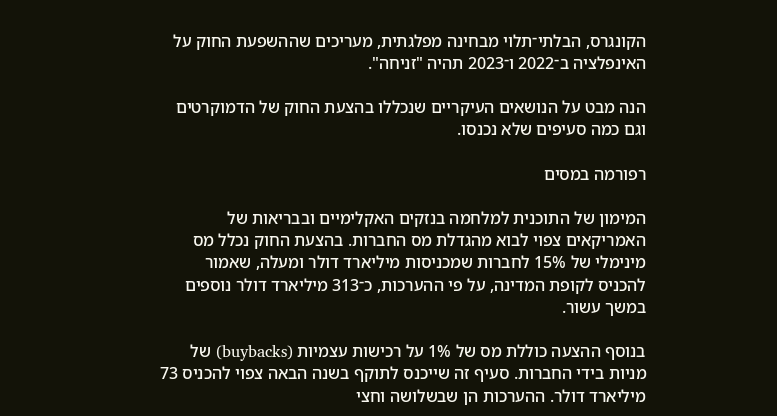הקונגרס, הבלתי־תלוי מבחינה מפלגתית, מעריכים שההשפעת החוק על האינפלציה ב־2022 ו־2023 תהיה "זניחה".

הנה מבט על הנושאים העיקריים שנכללו בהצעת החוק של הדמוקרטים וגם כמה סעיפים שלא נכנסו.

רפורמה במסים

המימון של התוכנית למלחמה בנזקים האקלימיים ובבריאות של האמריקאים צפוי לבוא מהגדלת מס החברות. בהצעת החוק נכלל מס מינימלי של 15% לחברות שמכניסות מיליארד דולר ומעלה, שאמור להכניס לקופת המדינה, על פי ההערכות, כ־313 מיליארד דולר נוספים במשך עשור.

בנוסף ההצעה כוללת מס של 1% על רכישות עצמיות (buybacks) של מניות בידי החברות. סעיף זה שייכנס לתוקף בשנה הבאה צפוי להכניס 73 מיליארד דולר. ההערכות הן שבשלושה וחצי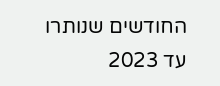החודשים שנותרו עד 2023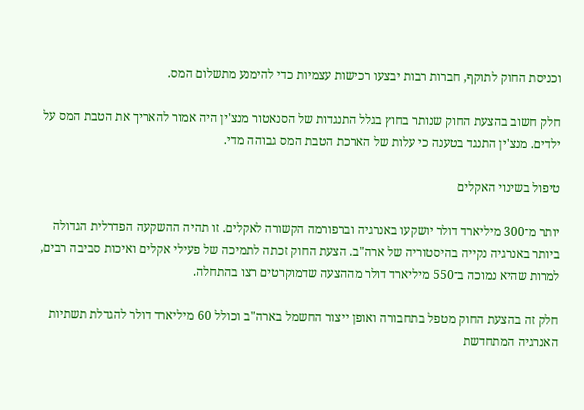וכניסת החוק לתוקף, חברות רבות יבצעו רכישות עצמיות כדי להימנע מתשלום המס.

חלק חשוב בהצעת החוק שנותר בחוץ בגלל התנגדות של הסנאטור מנצ'ין היה אמור להאריך את הטבת המס על ילדים. מנצ'ין התנגד בטענה כי עלות של הארכת הטבת המס גבוהה מדי.

טיפול בשינוי האקלים

יותר מ־300 מיליארד דולר יושקעו באנרגיה וברפורמה הקשורה לאקלים. זו תהיה ההשקעה הפדרלית הגדולה ביותר באנרגיה נקייה בהיסטוריה של ארה"ב. הצעת החוק זכתה לתמיכה של פעילי אקלים ואיכות סביבה רבים, למרות שהיא נמוכה ב־550 מיליארד דולר מההצעה שדמוקרטים רצו בהתחלה.

חלק זה בהצעת החוק מטפל בתחבורה ואופן ייצור החשמל בארה"ב וכולל 60 מיליארד דולר להגדלת תשתיות האנרגיה המתחדשת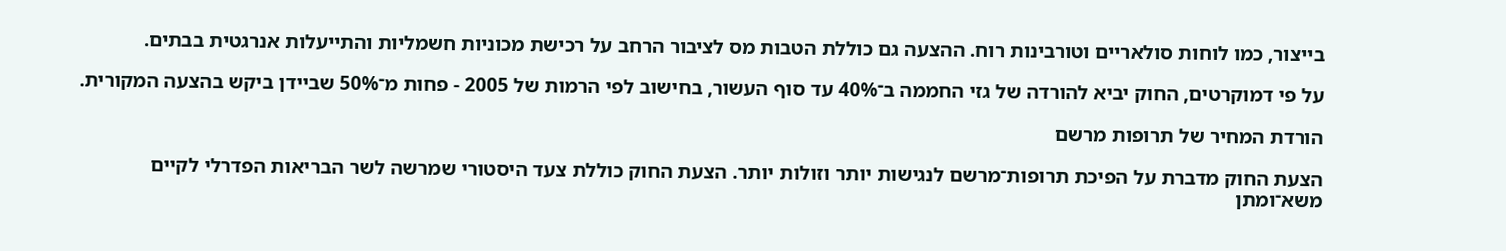בייצור, כמו לוחות סולאריים וטורבינות רוח. ההצעה גם כוללת הטבות מס לציבור הרחב על רכישת מכוניות חשמליות והתייעלות אנרגטית בבתים.

על פי דמוקרטים, החוק יביא להורדה של גזי החממה ב־40% עד סוף העשור, בחישוב לפי הרמות של 2005 - פחות מ־50% שביידן ביקש בהצעה המקורית.

הורדת המחיר של תרופות מרשם

הצעת החוק מדברת על הפיכת תרופות־מרשם לנגישות יותר וזולות יותר. הצעת החוק כוללת צעד היסטורי שמרשה לשר הבריאות הפדרלי לקיים משא־ומתן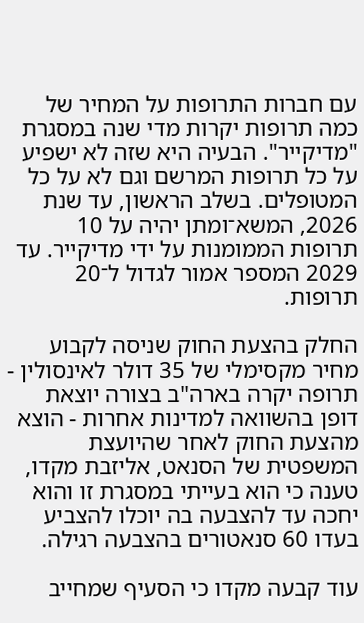עם חברות התרופות על המחיר של כמה תרופות יקרות מדי שנה במסגרת "מדיקייר". הבעיה היא שזה לא ישפיע על כל תרופות המרשם וגם לא על כל המטופלים. בשלב הראשון, עד שנת 2026, המשא־ומתן יהיה על 10 תרופות הממומנות על ידי מדיקייר. עד 2029 המספר אמור לגדול ל־20 תרופות.

החלק בהצעת החוק שניסה לקבוע מחיר מקסימלי של 35 דולר לאינסולין - תרופה יקרה בארה"ב בצורה יוצאת דופן בהשוואה למדינות אחרות - הוצא מהצעת החוק לאחר שהיועצת המשפטית של הסנאט, אליזבת מקדו, טענה כי הוא בעייתי במסגרת זו והוא יחכה עד להצבעה בה יוכלו להצביע בעדו 60 סנאטורים בהצבעה רגילה.

עוד קבעה מקדו כי הסעיף שמחייב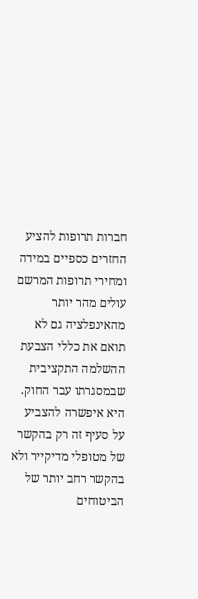חברות תרופות להציע החזרים כספיים במידה ומחירי תרופות המרשם עולים מהר יותר מהאינפלציה גם לא תואם את כללי הצבעת ההשלמה התקציבית שבמסגרתו עבר החוק. היא איפשרה להצביע על סעיף זה רק בהקשר של מטופלי מדיקייר ולא בהקשר רחב יותר של הביטוחים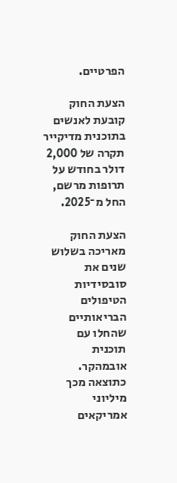הפרטיים.

הצעת החוק קובעת לאנשים בתוכנית מדיקייר תקרה של 2,000 דולר בחודש על תרופות מרשם, החל מ־2025.

הצעת החוק מאריכה בשלוש שנים את סובסידיות הטיפולים הבריאותיים שהחלו עם תוכנית אובמהקר. כתוצאה מכך מיליוני אמריקאים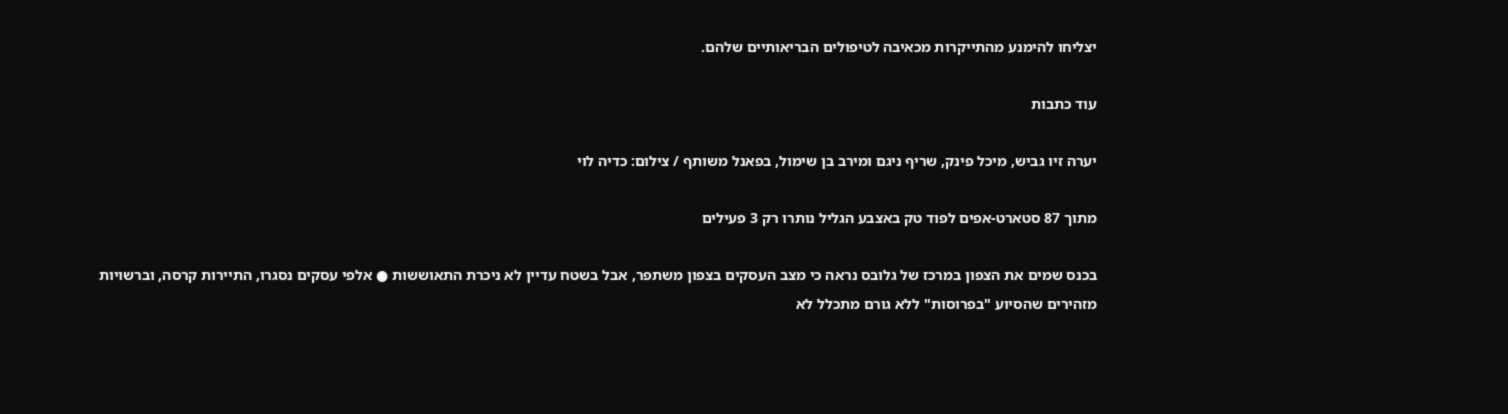יצליחו להימנע מהתייקרות מכאיבה לטיפולים הבריאותיים שלהם.

עוד כתבות

יערה זיו גביש, מיכל פינק, שריף ניגם ומירב בן שימול, בפאנל משותף / צילום: כדיה לוי

מתוך 87 סטארט-אפים לפוד טק באצבע הגליל נותרו רק 3 פעילים

בכנס שמים את הצפון במרכז של גלובס נראה כי מצב העסקים בצפון משתפר, אבל בשטח עדיין לא ניכרת התאוששות ● אלפי עסקים נסגרו, התיירות קרסה, וברשויות מזהירים שהסיוע "בפרוסות" ללא גורם מתכלל לא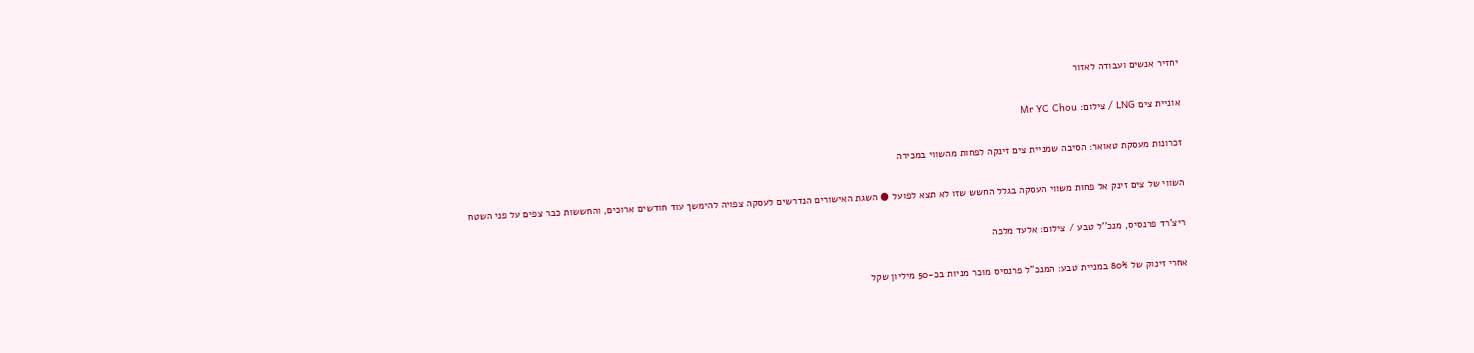יחזיר אנשים ועבודה לאזור

אוניית צים LNG / צילום: Mr YC Chou

זכרונות מעסקת טאואר: הסיבה שמניית צים זינקה לפחות מהשווי במכירה

השווי של צים זינק אל פחות משווי העסקה בגלל החשש שזו לא תצא לפועל ● השגת האישורים הנדרשים לעסקה צפויה להימשך עוד חודשים ארוכים, והחששות כבר צפים על פני השטח

ריצ'רד פרנסיס, מנכ''ל טבע / צילום: אלעד מלכה

אחרי זינוק של 80% במניית טבע: המנכ"ל פרנסיס מוכר מניות בכ-50 מיליון שקל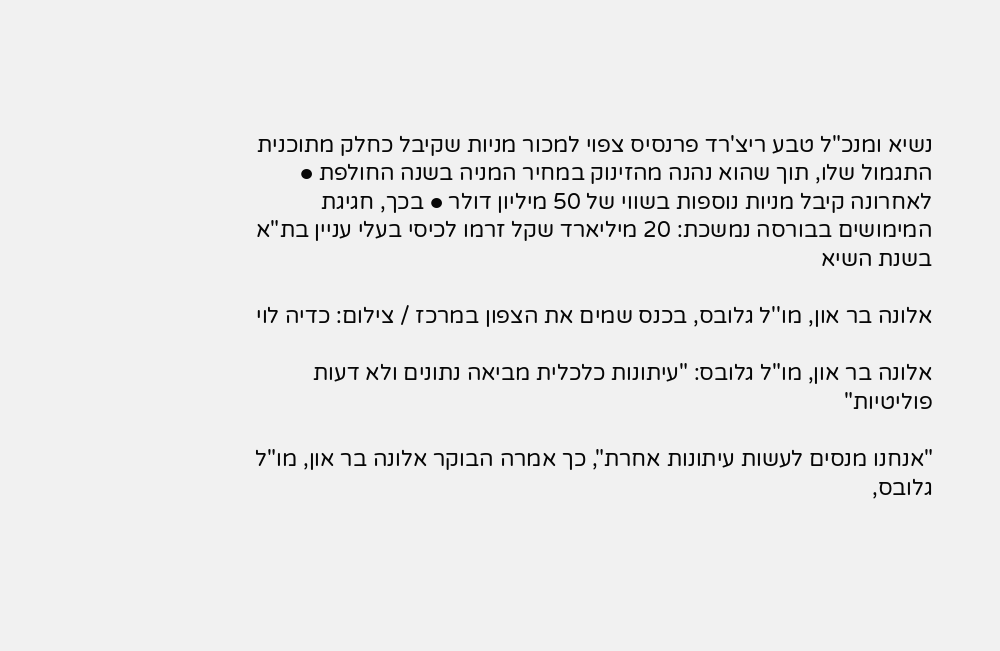נשיא ומנכ"ל טבע ריצ'רד פרנסיס צפוי למכור מניות שקיבל כחלק מתוכנית התגמול שלו, תוך שהוא נהנה מהזינוק במחיר המניה בשנה החולפת ● לאחרונה קיבל מניות נוספות בשווי של 50 מיליון דולר ● בכך, חגיגת המימושים בבורסה נמשכת: 20 מיליארד שקל זרמו לכיסי בעלי עניין בת"א בשנת השיא

אלונה בר און, מו''ל גלובס, בכנס שמים את הצפון במרכז / צילום: כדיה לוי

אלונה בר און, מו"ל גלובס: "עיתונות כלכלית מביאה נתונים ולא דעות פוליטיות"

"אנחנו מנסים לעשות עיתונות אחרת", כך אמרה הבוקר אלונה בר און, מו"ל גלובס,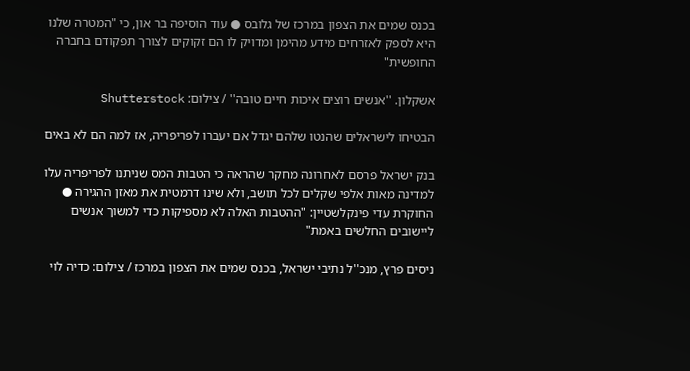בכנס שמים את הצפון במרכז של גלובס ● עוד הוסיפה בר און, כי "המטרה שלנו היא לספק לאזרחים מידע מהימן ומדויק לו הם זקוקים לצורך תפקודם בחברה החופשית"

אשקלון. ''אנשים רוצים איכות חיים טובה'' / צילום: Shutterstock

הבטיחו לישראלים שהנטו שלהם יגדל אם יעברו לפריפריה, אז למה הם לא באים

בנק ישראל פרסם לאחרונה מחקר שהראה כי הטבות המס שניתנו לפריפריה עלו למדינה מאות אלפי שקלים לכל תושב, ולא שינו דרמטית את מאזן ההגירה ● החוקרת עדי פינקלשטיין: "ההטבות האלה לא מספיקות כדי למשוך אנשים ליישובים החלשים באמת"

ניסים פרץ, מנכ''ל נתיבי ישראל, בכנס שמים את הצפון במרכז / צילום: כדיה לוי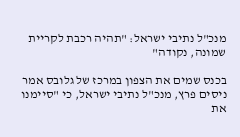מנכ"ל נתיבי ישראל: "תהיה רכבת לקריית שמונה, נקודה"

בכנס שמים את הצפון במרכז של גלובס אמר ניסים פרץ, מנכ"ל נתיבי ישראל, כי "סיימנו את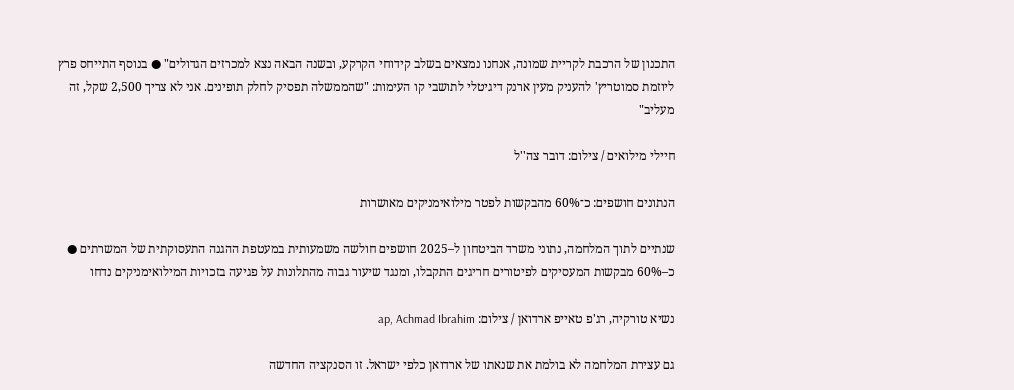התכנון של הרכבת לקריית שמונה, אנחנו נמצאים בשלב קידוחי הקרקע, ובשנה הבאה נצא למכרזים הגדולים" ● בנוסף התייחס פרץ ליוזמת סמוטריץ' להעניק מעין ארנק דיגיטלי לתושבי קו העימות: "שהממשלה תפסיק לחלק תופינים. אני לא צריך 2,500 שקל, זה מעליב"

חיילי מילואים / צילום: דובר צה''ל

הנתונים חושפים: כ־60% מהבקשות לפטר מילואימניקים מאושרות

שנתיים לתוך המלחמה, נתוני משרד הביטחון ל–2025 חושפים חולשה משמעותית במעטפת ההגנה התעסוקתית של המשרתים ● כ–60% מבקשות המעסיקים לפיטורים חריגים התקבלו, ומנגד שיעור גבוה מהתלונות על פגיעה בזכויות המילואימניקים נדחו

נשיא טורקיה, רג'פ טאייפ ארדואן / צילום: ap, Achmad Ibrahim

גם עצירת המלחמה לא בולמת את שנאתו של ארדואן כלפי ישראל. זו הסנקציה החדשה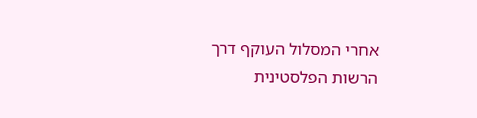אחרי המסלול העוקף דרך הרשות הפלסטינית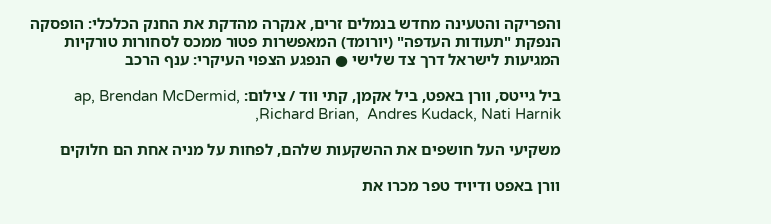והפריקה והטעינה מחדש בנמלים זרים, אנקרה מהדקת את החנק הכלכלי: הופסקה הנפקת "תעודות העדפה" (יורומד) המאפשרות פטור ממכס לסחורות טורקיות המגיעות לישראל דרך צד שלישי ● הנפגע הצפוי העיקרי: ענף הרכב

ביל גייטס, וורן באפט, ביל אקמן, קתי ווד / צילום: ap, Brendan McDermid, Richard Brian,  Andres Kudack, Nati Harnik,

משקיעי העל חושפים את ההשקעות שלהם, לפחות על מניה אחת הם חלוקים

וורן באפט ודיויד טפר מכרו את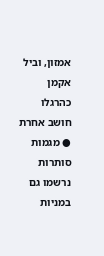אמזון, וביל אקמן כהרגלו חושב אחרת ● מגמות סותרות נרשמו גם במניות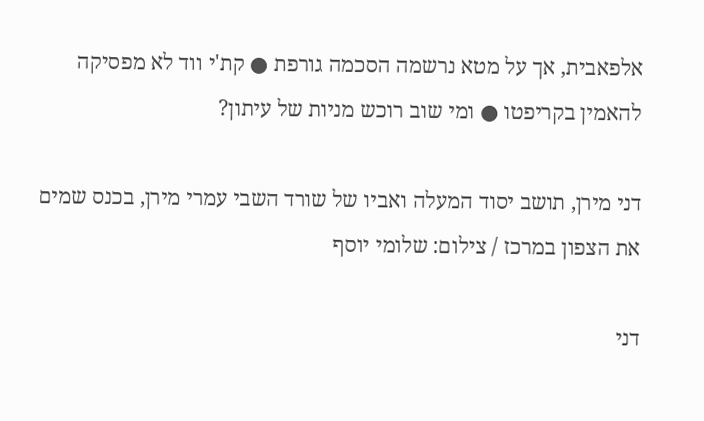אלפאבית, אך על מטא נרשמה הסכמה גורפת ● קת'י ווד לא מפסיקה להאמין בקריפטו ● ומי שוב רוכש מניות של עיתון?

דני מירן, תושב יסוד המעלה ואביו של שורד השבי עמרי מירן, בכנס שמים את הצפון במרכז / צילום: שלומי יוסף

דני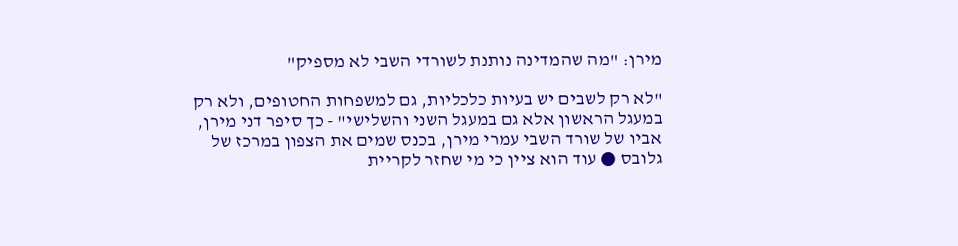מירן: "מה שהמדינה נותנת לשורדי השבי לא מספיק"

"לא רק לשבים יש בעיות כלכליות, גם למשפחות החטופים, ולא רק במעגל הראשון אלא גם במעגל השני והשלישי" - כך סיפר דני מירן, אביו של שורד השבי עמרי מירן, בכנס שמים את הצפון במרכז של גלובס ● עוד הוא ציין כי מי שחזר לקריית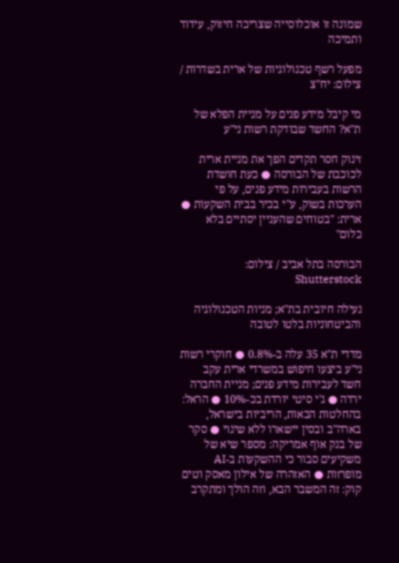שמונה זו אוכלוסייה שצריכה חיזוק, עידוד ותמיכה

מפעל רשף טכנולוגיות של ארית בשדרות / צילום: יח''צ

מי קיבל מידע פנים על מניית הפלא של ת"א? החשד שבודקת רשות ני"ע

זינוק חסר תקדים הפך את מניית ארית לכוכבת של הבורסה ● כעת חושדת הרשות בעבירות מידע פנים, על פי הערכות בשוק, ע"י בכיר בבית השקעות ● ארית: "בטוחים שהעניין יסתיים בלא כלום"

הבורסה בתל אביב / צילום: Shutterstock

נעילה חיובית בת"א; מניות הטכנולוגיה והביטחוניות בלטו לטובה

מדדי ת"א 35 עלה ב-0.8% ● חוקרי רשות ני"ע ביצעו חיפוש במשרדי ארית עקב חשד לעבירות מידע פנים; מניית החברה ירדה ● ג'י סיטי יורדת בכ-10% ● הראל: בהחלטות הבאות, הריביות בישראל, בארה"ב ובסין יישארו ללא שינוי ● סקר של בנק אוף אמריקה: מספר שיא של משקיעים סבור כי ההשקעות ב-AI מופרזות ● האזהרה של אילון מאסק וטים קוק: זה המשבר הבא, וזה הולך ומתקרב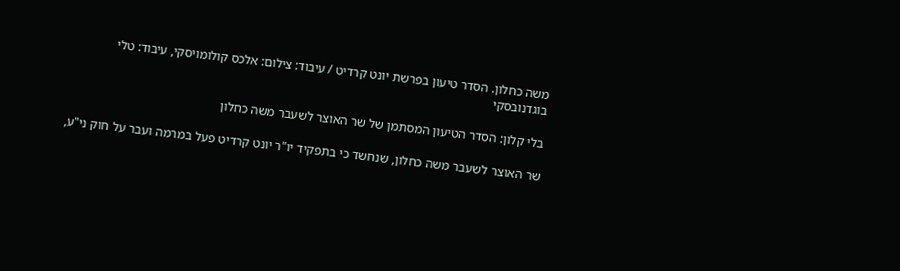משה כחלון. הסדר טיעון בפרשת יונט קרדיט / עיבוד: צילום: אלכס קולומויסקי, עיבוד: טלי בוגדנובסקי

בלי קלון: הסדר הטיעון המסתמן של שר האוצר לשעבר משה כחלון

שר האוצר לשעבר משה כחלון, שנחשד כי בתפקיד יו"ר יונט קרדיט פעל במרמה ועבר על חוק ני"ע,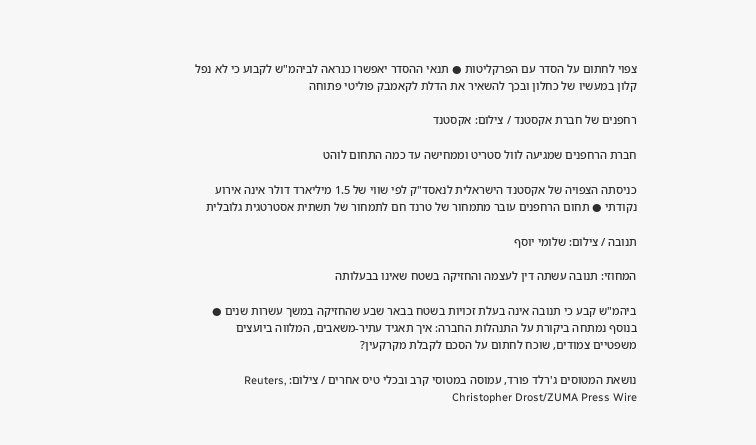צפוי לחתום על הסדר עם הפרקליטות ● תנאי ההסדר יאפשרו כנראה לביהמ"ש לקבוע כי לא נפל קלון במעשיו של כחלון ובכך להשאיר את הדלת לקאמבק פוליטי פתוחה

רחפנים של חברת אקסטנד / צילום: אקסטנד

חברת הרחפנים שמגיעה לוול סטריט וממחישה עד כמה התחום לוהט

כניסתה הצפויה של אקסטנד הישראלית לנאסד"ק לפי שווי של 1.5 מיליארד דולר אינה אירוע נקודתי ● תחום הרחפנים עובר מתמחור של טרנד חם לתמחור של תשתית אסטרטגית גלובלית

תנובה / צילום: שלומי יוסף

המחוזי: תנובה עשתה דין לעצמה והחזיקה בשטח שאינו בבעלותה

ביהמ"ש קבע כי תנובה אינה בעלת זכויות בשטח בבאר שבע שהחזיקה במשך עשרות שנים ● בנוסף נמתחה ביקורת על התנהלות החברה: איך תאגיד עתיר-משאבים, המלווה ביועצים משפטיים צמודים, שוכח לחתום על הסכם לקבלת מקרקעין?

נושאת המטוסים ג'רלד פורד, עמוסה במטוסי קרב ובכלי טיס אחרים / צילום: Reuters, Christopher Drost/ZUMA Press Wire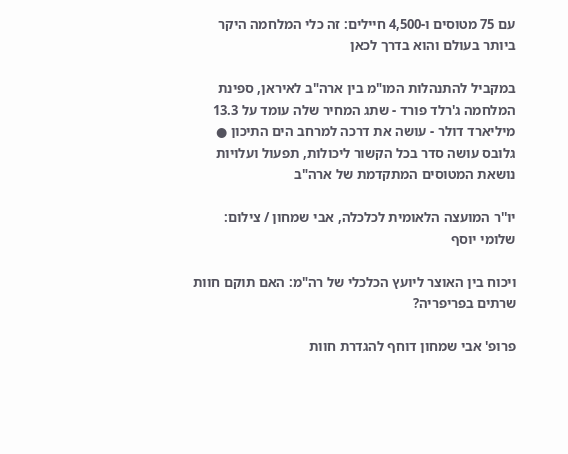עם 75 מטוסים ו-4,500 חיילים: זה כלי המלחמה היקר ביותר בעולם והוא בדרך לכאן

במקביל להתנהלות המו"מ בין ארה"ב לאיראן, ספינת המלחמה ג'רלד פורד - שתג המחיר שלה עומד על 13.3 מיליארד דולר - עושה את דרכה למרחב הים התיכון ● גלובס עושה סדר בכל הקשור ליכולות, תפעול ועלויות נושאת המטוסים המתקדמת של ארה"ב

יו''ר המועצה הלאומית לכלכלה, אבי שמחון / צילום: שלומי יוסף

ויכוח בין האוצר ליועץ הכלכלי של רה"מ: האם תוקם חוות שרתים בפריפריה?

פרופ' אבי שמחון דוחף להגדרת חוות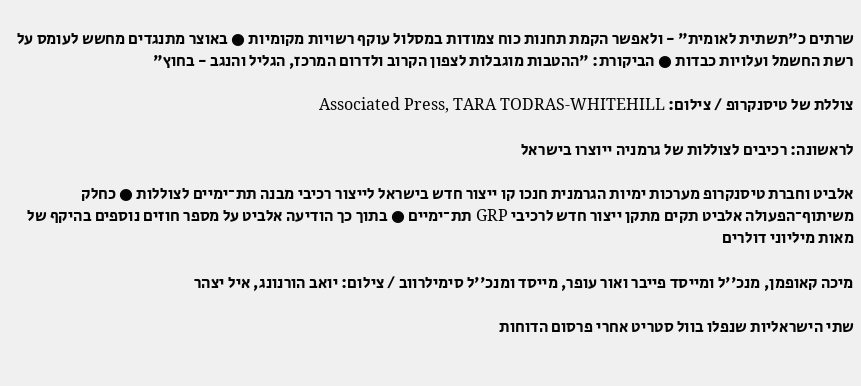שרתים כ"תשתית לאומית" - ולאפשר הקמת תחנות כוח צמודות במסלול עוקף רשויות מקומיות ● באוצר מתנגדים מחשש לעומס על רשת החשמל ועלויות כבדות ● הביקורת: "ההטבות מוגבלות לצפון הקרוב ולדרום המרכז, הגליל והנגב - בחוץ"

צוללת של טיסנקרופ / צילום: Associated Press, TARA TODRAS-WHITEHILL

לראשונה: רכיבים לצוללות של גרמניה ייוצרו בישראל

אלביט וחברת טיסנקרופ מערכות ימיות הגרמנית חנכו קו ייצור חדש בישראל לייצור רכיבי מבנה תת־ימיים לצוללות ● כחלק משיתוף־הפעולה אלביט תקים מתקן ייצור חדש לרכיבי GRP תת־ימיים ● בתוך כך הודיעה אלביט על מספר חוזים נוספים בהיקף של מאות מיליוני דולרים

מיכה קאופמן, מנכ''ל ומייסד פייבר ואור עופר, מייסד ומנכ''ל סימילרווב / צילום: יואב הורנונג, איל יצהר

שתי הישראליות שנפלו בוול סטריט אחרי פרסום הדוחות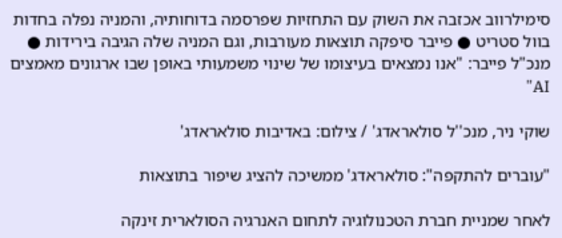סימילרווב אכזבה את השוק עם התחזיות שפרסמה בדוחותיה, והמניה נפלה בחדות בוול סטריט ● פייבר סיפקה תוצאות מעורבות, וגם המניה שלה הגיבה בירידות ● מנכ"ל פייבר: "אנו נמצאים בעיצומו של שינוי משמעותי באופן שבו ארגונים מאמצים AI"

שוקי ניר, מנכ''ל סולאראדג' / צילום: באדיבות סולאראדג'

"עוברים להתקפה": סולאראדג' ממשיכה להציג שיפור בתוצאות

לאחר שמניית חברת הטכנולוגיה לתחום האנרגיה הסולארית זינקה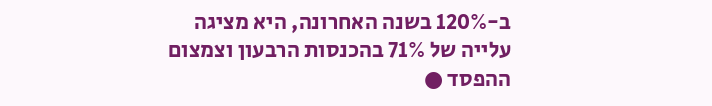ב-120% בשנה האחרונה, היא מציגה עלייה של 71% בהכנסות הרבעון וצמצום ההפסד ●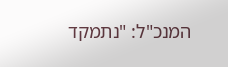המנכ"ל: "נתמקד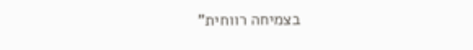בצמיחה רווחית"